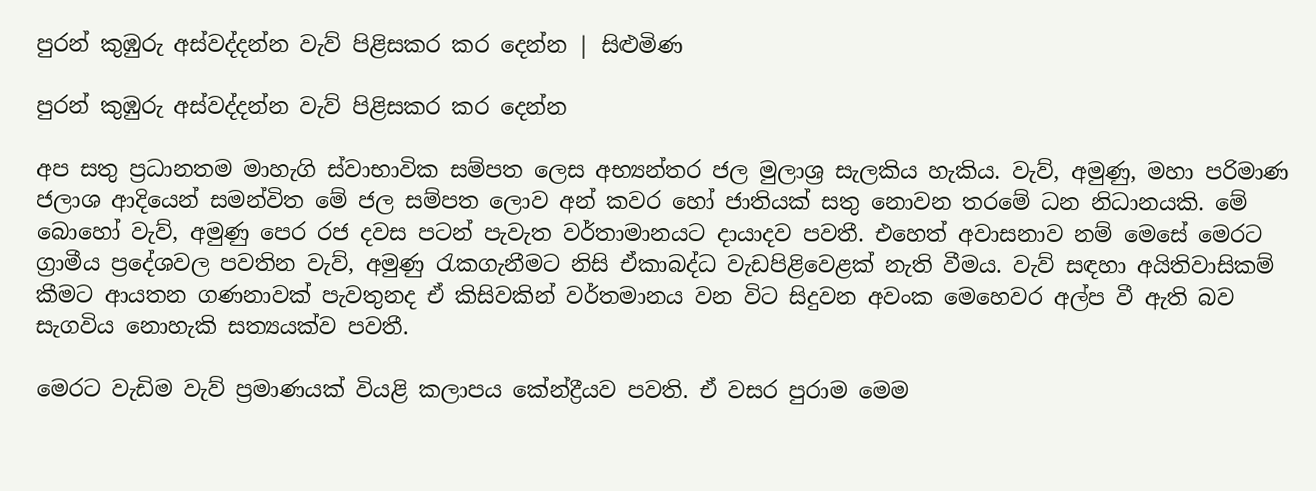පුරන් කුඹුරු අස්වද්දන්න වැව් පිළිසකර කර දෙන්න | සිළුමිණ

පුරන් කුඹුරු අස්වද්දන්න වැව් පිළිසකර කර දෙන්න

අප සතු ප්‍රධානතම මාහැගි ස්වාභාවික සම්පත ලෙස අභ්‍යන්තර ජල මුලාශ්‍ර සැලකිය හැකිය. වැව්, අමුණු, මහා පරිමාණ ජලාශ ආදියෙන් සමන්විත මේ ජල සම්පත ලොව අන් කවර හෝ ජාතියක් සතු නොවන තරමේ ධන නිධානයකි. මේ බොහෝ වැව්, අමුණු පෙර රජ දවස පටන් පැවැත වර්තාමානයට දායාදව පවතී. එහෙත් අවාසනාව නම් මෙසේ මෙරට ග්‍රාමීය ප්‍රදේශවල පවතින වැව්, අමුණු රැකගැනීමට නිසි ඒකාබද්ධ වැඩපිළිවෙළක් නැති වීමය. වැව් සඳහා අයිතිවාසිකම් කීමට ආයතන ගණනාවක් පැවතුනද ඒ කිසිවකින් වර්තමානය වන විට සිදුවන අවංක මෙහෙවර අල්ප වී ඇති බව සැගවිය නොහැකි සත්‍යයක්ව පවතී.

මෙරට වැඩිම වැව් ප්‍රමාණයක් වියළි කලාපය කේන්ද්‍රීයව පවති. ඒ වසර පුරාම මෙම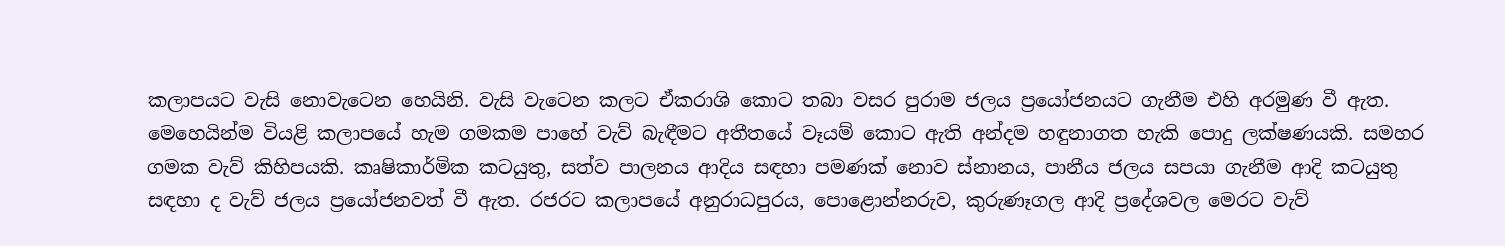කලාපයට වැසි නොවැටෙන හෙයිනි. වැසි වැටෙන කලට ඒකරාශි කොට තබා වසර පුරාම ජලය ප්‍රයෝජනයට ගැනීම එහි අරමුණ වී ඇත. මෙහෙයින්ම වියළි කලාපයේ හැම ගමකම පාහේ වැව් බැඳීමට අතීතයේ වෑයම් කොට ඇති අන්දම හඳුනාගත හැකි පොදු ලක්ෂණයකි. සමහර ගමක වැව් කිහිපයකි. කෘෂිකාර්මික කටයුතු, සත්ව පාලනය ආදිය සඳහා පමණක් නොව ස්නානය, පානීය ජලය සපයා ගැනීම ආදි කටයුතු සඳහා ද වැව් ජලය ප්‍රයෝජනවත් වී ඇත. රජරට කලාපයේ අනුරාධපුරය, පොළොන්නරුව, කුරුණෑගල ආදි ප්‍රදේශවල මෙරට වැව්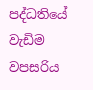පද්ධතියේ වැඩිම වපසරිය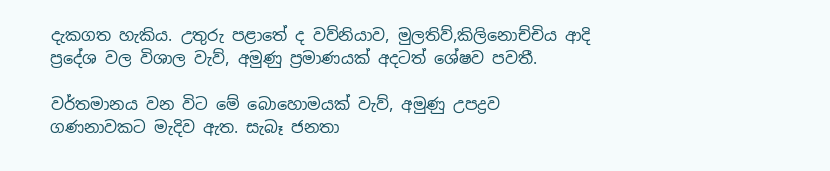දැකගත හැකිය. උතුරු පළාතේ ද වව්නියාව, මුලතිව්,කිලිනොච්චිය ආදි ප්‍රදේශ වල විශාල වැව්, අමුණු ප්‍රමාණයක් අදටත් ශේෂව පවතී.

වර්තමානය වන විට මේ බොහොමයක් වැව්, අමුණු උපද්‍රව ගණනාවකට මැදිව ඇත. සැබෑ ජනතා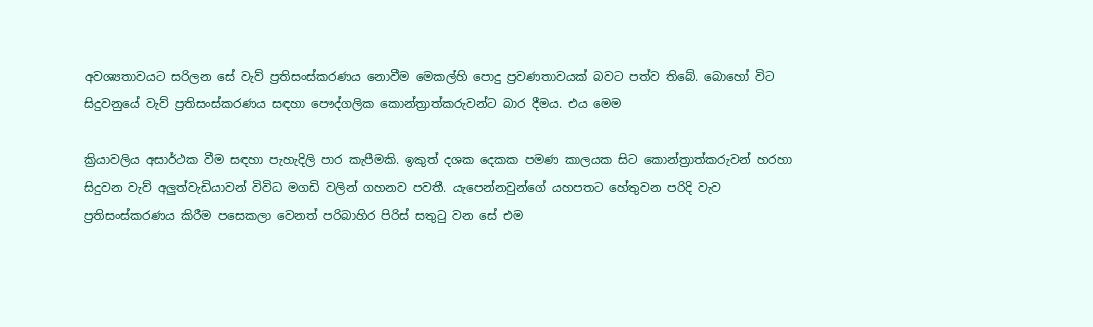අවශ්‍යතාවයට සරිලන සේ වැව් ප්‍රතිසංස්කරණය නොවීම මෙකල්හි පොදු ප්‍රවණතාවයක් බවට පත්ව තිබේ. බොහෝ විට සිදුවනුයේ වැව් ප්‍රතිසංස්කරණය සඳහා පෞද්ගලික කොන්ත්‍රාත්කරුවන්ට බාර දීමය. එය මෙම

ක්‍රියාවලිය අසාර්ථක වීම සඳහා පැහැදිලි පාර කැපීමකි. ඉකුත් දශක දෙකක පමණ කාලයක සිට කොන්ත්‍රාත්කරුවන් හරහා සිදුවන වැව් අලුත්වැඩියාවන් විවිධ මගඩි වලින් ගහනව පවතී. යැපෙන්නවුන්ගේ යහපතට හේතුවන පරිදි වැව ප්‍රතිසංස්කරණය කිරීම පසෙකලා වෙනත් පරිබාහිර පිරිස් සතුටු වන සේ එම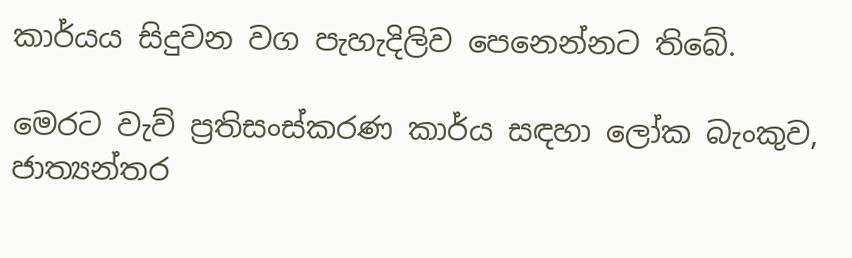කාර්යය සිදුවන වග පැහැදිලිව පෙනෙන්නට තිබේ.

මෙරට වැව් ප්‍රතිසංස්කරණ කාර්ය සඳහා ලෝක බැංකුව, ජාත්‍යන්තර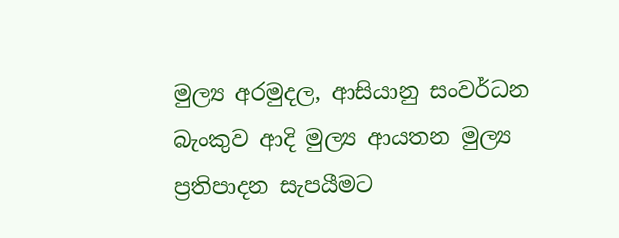මුල්‍ය අරමුදල, ආසියානු සංවර්ධන බැංකුව ආදි මුල්‍ය ආයතන මුල්‍ය ප්‍රතිපාදන සැපයීමට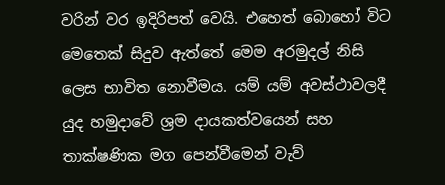වරින් වර ඉදිරිපත් වෙයි. එහෙත් බොහෝ විට මෙතෙක් සිදුව ඇත්තේ මෙම අරමුදල් නිසි ලෙස භාවිත නොවීමය. යම් යම් අවස්ථාවලදී යුද හමුදාවේ ශ්‍රම දායකත්වයෙන් සහ තාක්ෂණික මග පෙන්වීමෙන් වැව්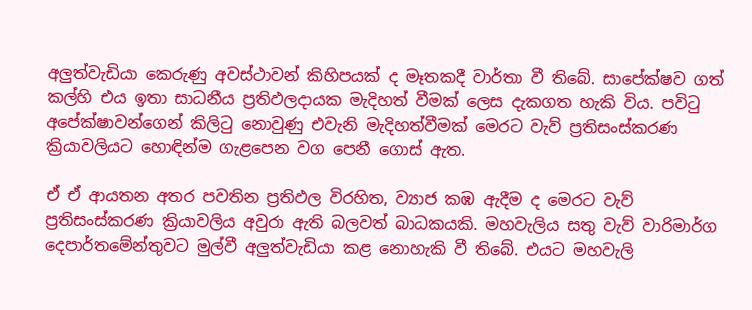අලුත්වැඩියා කෙරුණු අවස්ථාවන් කිහිපයක් ද මෑතකදී වාර්තා වී තිබේ. සාපේක්ෂව ගත් කල්හි එය ඉතා සාධනීය ප්‍රතිඵලදායක මැදිහත් වීමක් ලෙස දැකගත හැකි විය. පවිටු අපේක්ෂාවන්ගෙන් කිලිටු නොවුණු එවැනි මැදිහත්වීමක් මෙරට වැව් ප්‍රතිසංස්කරණ ක්‍රියාවලියට හොඳින්ම ගැළපෙන වග පෙනී ගොස් ඇත.

ඒ ඒ ආයතන අතර පවතින ප්‍රතිඵල විරහිත, ව්‍යාජ කඹ ඇදීම ද මෙරට වැව් ප්‍රතිසංස්කරණ ක්‍රියාවලිය අවුරා ඇති බලවත් බාධකයකි. මහවැලිය සතු වැව් වාරිමාර්ග දෙපාර්තමේන්තුවට මුල්වී අලුත්වැඩියා කළ නොහැකි වී තිබේ. එයට මහවැලි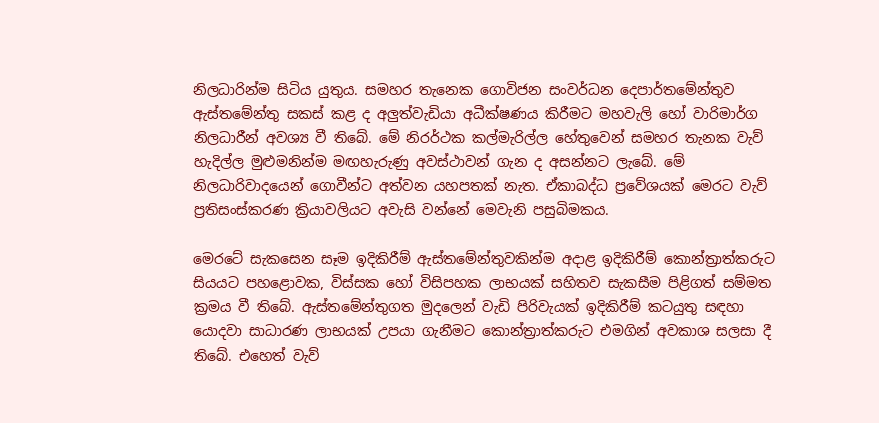නිලධාරින්ම සිටිය යුතුය. සමහර තැනෙක ගොවිජන සංවර්ධන දෙපාර්තමේන්තුව ඇස්තමේන්තු සකස් කළ ද අලුත්වැඩියා අධීක්ෂණය කිරීමට මහවැලි හෝ වාරිමාර්ග නිලධාරීන් අවශ්‍ය වී තිබේ. මේ නිරර්ථක කල්මැරිල්ල හේතුවෙන් සමහර තැනක වැව් හැදිල්ල මුළුමනින්ම මඟහැරුණු අවස්ථාවන් ගැන ද අසන්නට ලැබේ. මේ නිලධාරිවාදයෙන් ගොවීන්ට අත්වන යහපතක් නැත. ඒකාබද්ධ ප්‍රවේශයක් මෙරට වැව් ප්‍රතිසංස්කරණ ක්‍රියාවලියට අවැසි වන්නේ මෙවැනි පසුබිමකය.

මෙරටේ සැකසෙන සෑම ඉදිකිරීම් ඇස්තමේන්තුවකින්ම අදාළ ඉදිකිරීම් කොන්ත්‍රාත්කරුට සියයට පහළොවක, විස්සක හෝ විසිපහක ලාභයක් සහිතව සැකසීම පිළිගත් සම්මත ක්‍රමය වී තිබේ. ඇස්තමේන්තුගත මුදලෙන් වැඩි පිරිවැයක් ඉදිකිරීම් කටයුතු සඳහා යොදවා සාධාරණ ලාභයක් උපයා ගැනීමට කොන්ත්‍රාත්කරුට එමගින් අවකාශ සලසා දී තිබේ. එහෙත් වැව්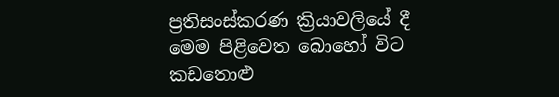ප්‍රතිසංස්කරණ ක්‍රියාවලියේ දී මෙම පිළිවෙත බොහෝ විට කඩතොළු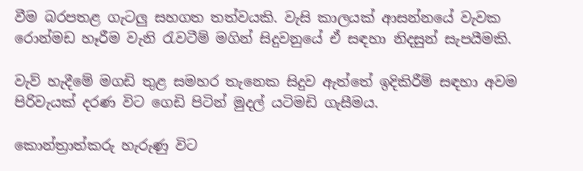වීම බරපතළ ගැටලු සහගත තත්වයකි. වැසි කාලයක් ආසන්නයේ වැවක රොන්මඩ හෑරීම වැනි රැවටීම් මගින් සිදුවනුයේ ඒ සඳහා නිදසුන් සැපයීමකි.

වැව් හැදීමේ මගඩි තුළ සමහර තැනෙක සිදුව ඇත්තේ ඉදිකිරීම් සඳහා අවම පිරිවැයක් දරණ විට ගෙඩි පිටින් මුදල් යටිමඩි ගැසීමය.

කොන්ත්‍රාත්කරු හැරුණු විට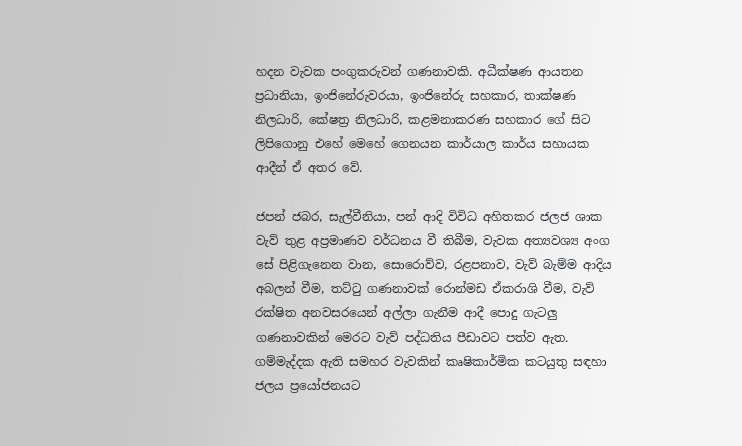හදන වැවක පංගුකරුවන් ගණනාවකි. අධීක්ෂණ ආයතන ප්‍රධානියා, ඉංජිනේරුවරයා, ඉංජිනේරු සහකාර, තාක්ෂණ නිලධාරි, කේෂත්‍ර නිලධාරි, කළමනාකරණ සහකාර ගේ සිට ලිපිගොනු එහේ මෙහේ ගෙනයන කාර්යාල කාර්ය සහායක ආදීන් ඒ අතර වේ.

ජපන් ජබර, සැල්වීනියා, පන් ආදි විවිධ අහිතකර ජලජ ශාක වැව් තුළ අප්‍රමාණව වර්ධනය වී තිබීම, වැවක අත්‍යවශ්‍ය අංග සේ පිළිගැනෙන වාන, සොරොව්ව, රළපනාව, වැව් බැම්ම ආදිය අබලන් වීම, තට්ටු ගණනාවක් රොන්මඩ ඒකරාශි වීම, වැව් රක්ෂිත අනවසරයෙන් අල්ලා ගැනීම ආදී පොදු ගැටලු ගණනාවකින් මෙරට වැව් පද්ධතිය පීඩාවට පත්ව ඇත. ගම්මැද්දක ඇති සමහර වැවකින් කෘෂිකාර්මික කටයුතු සඳහා ජලය ප්‍රයෝජනයට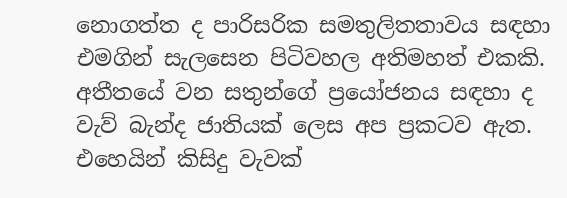නොගත්ත ද පාරිසරික සමතුලිතතාවය සඳහා එමගින් සැලසෙන පිටිවහල අතිමහත් එකකි. අතීතයේ වන සතුන්ගේ ප්‍රයෝජනය සඳහා ද වැව් බැන්ද ජාතියක් ලෙස අප ප්‍රකටව ඇත. එහෙයින් කිසිදු වැවක්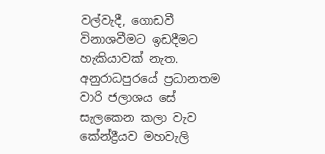වල්වැදී, ගොඩවී විනාශවීමට ඉඩදීමට හැකියාවක් නැත. අනුරාධපුරයේ ප්‍රධානතම වාරි ජලාශය සේ සැලකෙන කලා වැව කේන්ද්‍රීයව මහවැලි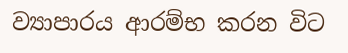ව්‍යාපාරය ආරම්භ කරන විට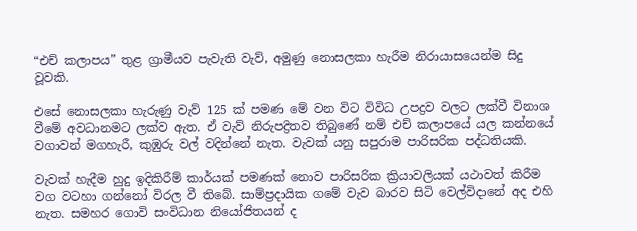“එච් කලාපය” තුළ ග්‍රාමීයව පැවැති වැව්, අමුණු නොසලකා හැරීම නිරායාසයෙන්ම සිදු වූවකි.

එසේ නොසලකා හැරුණු වැව් 125 ක් පමණ මේ වන විට විවිධ උපද්‍රව වලට ලක්වී විනාශ වීමේ අවධානමට ලක්ව ඇත. ඒ වැව් නිරුපද්‍රිතව තිබුණේ නම් එච් කලාපයේ යල කන්නයේ වගාවන් මගහැරී, කුඹුරු වල් වදින්නේ නැත. වැවක් යනු සපුරාම පාරිසරික පද්ධතියකි.

වැවක් හැදීම හුදු ඉදිකිරීම් කාර්යක් පමණක් නොව පාරිසරික ක්‍රියාවලියක් යථාවත් කිරීම වග වටහා ගන්නෝ විරල වී තිබේ. සාම්ප්‍රදායික ගමේ වැව බාරව සිටි වෙල්විදානේ අද එහි නැත. සමහර ගොවි සංවිධාන නියෝජිතයන් ද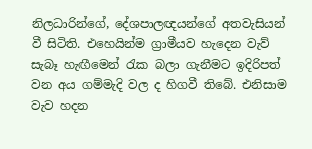නිලධාරින්ගේ, දේශපාලඥයන්ගේ අතවැසියන් වී සිටිති. එහෙයින්ම ග්‍රාමීයව හැදෙන වැව් සැබෑ හැඟීමෙන් රැක බලා ගැනීමට ඉදිරිපත් වන අය ගම්මැදි වල ද හිගවී තිබේ. එනිසාම වැව හදන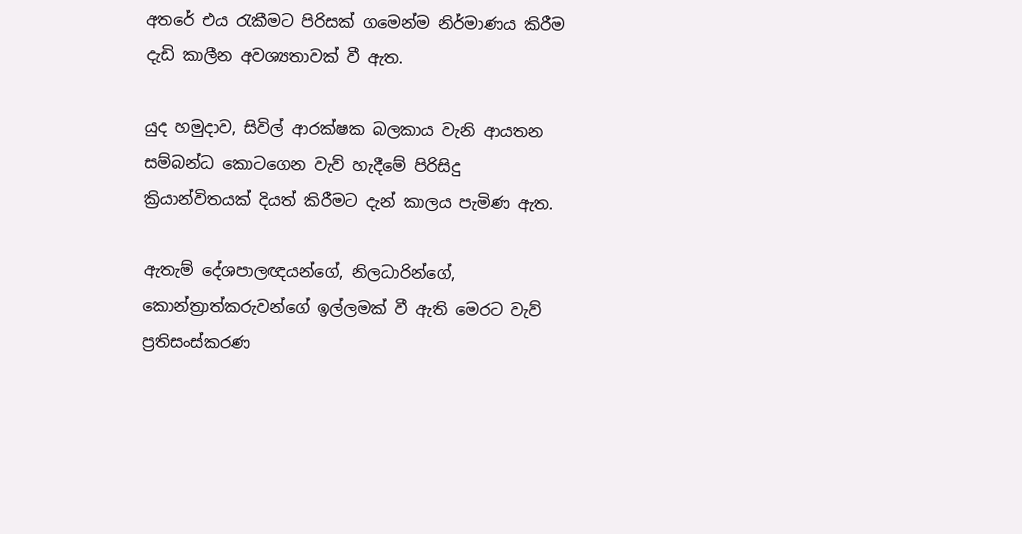අතරේ එය රැකීමට පිරිසක් ගමෙන්ම නිර්මාණය කිරීම දැඩි කාලීන අවශ්‍යතාවක් වී ඇත.

යුද හමුදාව, සිවිල් ආරක්ෂක බලකාය වැනි ආයතන සම්බන්ධ කොටගෙන වැව් හැදීමේ පිරිසිදු ක්‍රියාන්විතයක් දියත් කිරීමට දැන් කාලය පැමිණ ඇත.

ඇතැම් දේශපාලඥයන්ගේ, නිලධාරින්ගේ, කොන්ත්‍රාත්කරුවන්ගේ ඉල්ලමක් වී ඇති මෙරට වැව් ප්‍රතිසංස්කරණ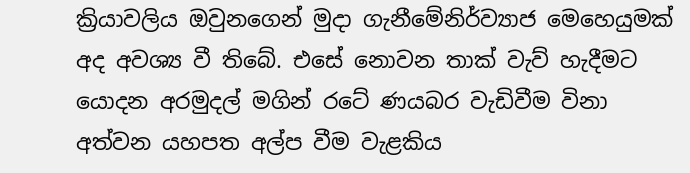ක්‍රියාවලිය ඔවුනගෙන් මුදා ගැනීමේනිර්ව්‍යාජ මෙහෙයුමක් අද අවශ්‍ය වී තිබේ. එසේ නොවන තාක් වැව් හැදීමට යොදන අරමුදල් මගින් රටේ ණයබර වැඩිවීම විනා අත්වන යහපත අල්ප වීම වැළකිය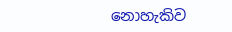නොහැකිව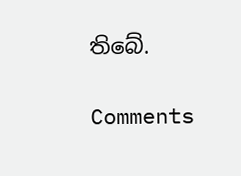තිබේ.

Comments